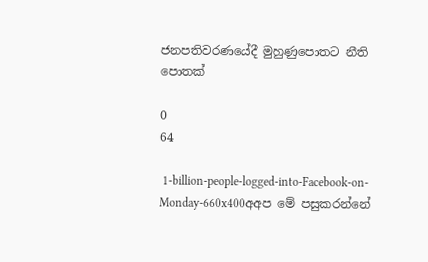ජනපතිවරණයේදී මුහුණුපොතට නීති පොතක්

0
64

 1-billion-people-logged-into-Facebook-on-Monday-660x400අඅප මේ පසුකරන්නේ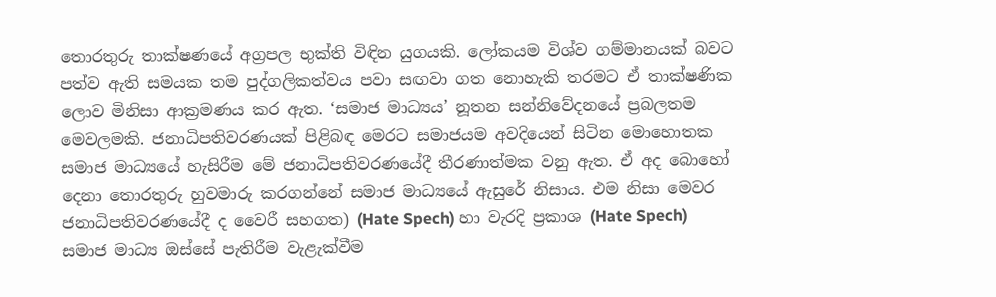තොරතුරු තාක්ෂණයේ අග්‍රපල භුක්ති විඳින යුගයකි. ලෝකයම විශ්ව ගම්මානයක් බවට පත්ව ඇති සමයක තම පුද්ගලිකත්වය පවා සඟවා ගත නොහැකි තරමට ඒ තාක්ෂණික ලොව මිනිසා ආක්‍රමණය කර ඇත. ‘සමාජ මාධ්‍යය’ නූතන සන්නිවේදනයේ ප්‍රබලතම මෙවලමකි. ජනාධිපතිවරණයක් පිළිබඳ මෙරට සමාජයම අවදියෙන් සිටින මොහොතක සමාජ මාධ්‍යයේ හැසිරීම මේ ජනාධිපතිවරණයේදී තීරණාත්මක වනු ඇත. ඒ අද බොහෝ දෙනා තොරතුරු හුවමාරු කරගන්නේ සමාජ මාධ්‍යයේ ඇසුරේ නිසාය. එම නිසා මෙවර ජනාධිපතිවරණයේදී ද වෛරී සහගත) (Hate Spech) හා වැරදි ප්‍රකාශ (Hate Spech) සමාජ මාධ්‍ය ඔස්සේ පැතිරීම වැළැක්වීම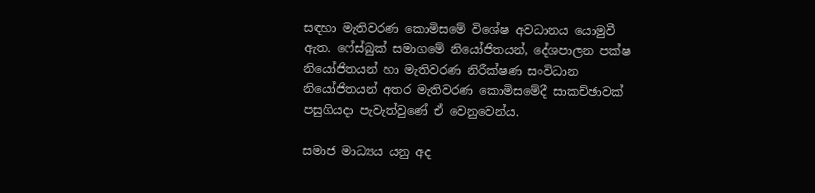සඳහා මැතිවරණ කොමිසමේ විශේෂ අවධානය යොමුවී ඇත. ෆේස්බුක් සමාගමේ නියෝජිතයන්, දේශපාලන පක්ෂ නියෝජිතයන් හා මැතිවරණ නිරීක්ෂණ සංවිධාන නියෝජිතයන් අතර මැතිවරණ කොමිසමේදී සාකච්ඡාවක් පසුගියදා පැවැත්වුණේ ඒ වෙනුවෙන්ය.

සමාජ මාධ්‍යය යනු අද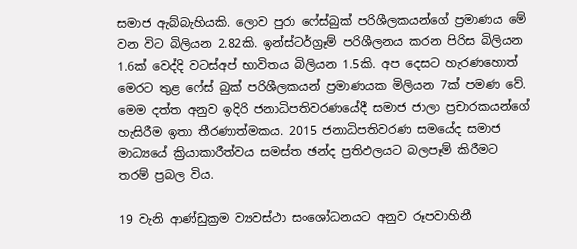සමාජ ඇබ්බැහියකි. ලොව පුරා ෆේස්බුක් පරිශීලකයන්ගේ ප්‍රමාණය මේ වන විට බිලියන 2.82කි. ඉන්ස්ටර්ග්‍රෑම් පරිශීලනය කරන පිරිස බිලියන 1.6ක් වෙද්දි වටස්අප් භාවිතය බිලියන 1.5කි. අප දෙසට හැරණහොත් මෙරට තුළ ෆේස් බුක් පරිශීලකයන් ප්‍රමාණයක මිලියන 7ක් පමණ වේ. මෙම දත්ත අනුව ඉදිරි ජනාධිපතිවරණයේදී සමාජ ජාලා ප්‍රචාරකයන්ගේ හැසිරීම ඉතා තීරණාත්මකය. 2015 ජනාධිපතිවරණ සමයේද සමාජ මාධ්‍යයේ ක්‍රියාකාරීත්වය සමස්ත ඡන්ද ප්‍රතිඵලයට බලපෑම් කිරීමට තරම් ප්‍රබල විය.

19 වැනි ආණ්ඩුක්‍රම ව්‍යවස්ථා සංශෝධනයට අනුව රූපවාහිනී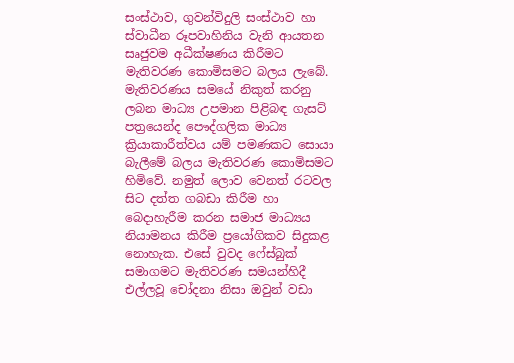සංස්ථාව, ගුවන්විදුලි සංස්ථාව හා ස්වාධීන රූපවාහිනිය වැනි ආයතන සෘජුවම අධීක්ෂණය කිරීමට මැතිවරණ කොමිසමට බලය ලැබේ. මැතිවරණය සමයේ නිකුත් කරනු ලබන මාධ්‍ය උපමාන පිළිබඳ ගැසට් පත්‍රයෙන්ද පෞද්ගලික මාධ්‍ය ක්‍රියාකාරීත්වය යම් පමණකට සොයා බැලීමේ බලය මැතිවරණ කොමිසමට හිමිවේ. නමුත් ලොව වෙනත් රටවල සිට දත්ත ගබඩා කිරීම හා බෙදාහැරීම කරන සමාජ මාධ්‍යය නියාමනය කිරීම ප්‍රයෝගිකව සිදුකළ නොහැක. එසේ වුවද ෆේස්බුක් සමාගමට මැතිවරණ සමයන්හිදී එල්ලවූ චෝදනා නිසා ඔවුන් වඩා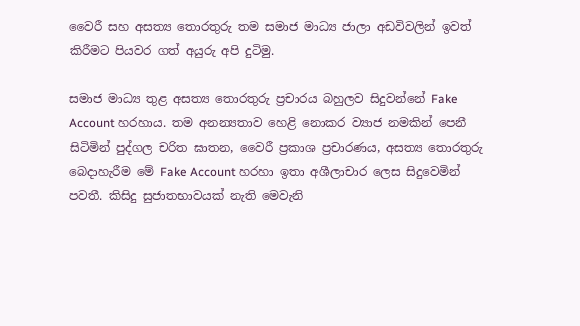වෛරී සහ අසත්‍ය තොරතුරු තම සමාජ මාධ්‍ය ජාලා අඩවිවලින් ඉවත් කිරීමට පියවර ගත් අයුරු අපි දුටිමු.

සමාජ මාධ්‍ය තුළ අසත්‍ය තොරතුරු ප්‍රචාරය බහුලව සිදුවන්නේ Fake Account හරහාය. තම අනන්‍යතාව හෙළි නොකර ව්‍යාජ නමකින් පෙනී සිටිමින් පුද්ගල චරිත ඝාතන, වෛරී ප්‍රකාශ ප්‍රචාරණය, අසත්‍ය තොරතුරු බෙදාහැරීම මේ Fake Account හරහා ඉතා අශීලාචාර ලෙස සිදුවෙමින් පවතී. කිසිදු සුජාතභාවයක් නැති මෙවැනි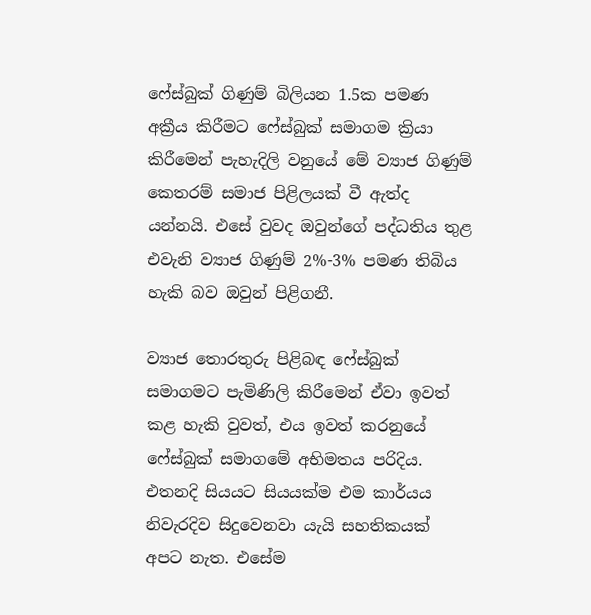ෆේස්බුක් ගිණුම් බිලියන 1.5ක පමණ අක්‍රීය කිරීමට ෆේස්බුක් සමාගම ක්‍රියා කිරීමෙන් පැහැදිලි වනුයේ මේ ව්‍යාජ ගිණුම් කෙතරම් සමාජ පිළිලයක් වී ඇත්ද යන්නයි. එසේ වුවද ඔවුන්ගේ පද්ධතිය තුළ එවැනි ව්‍යාජ ගිණුම් 2%-3% පමණ තිබිය හැකි බව ඔවුන් පිළිගනී.

ව්‍යාජ තොරතුරු පිළිබඳ ෆේස්බුක් සමාගමට පැමිණිලි කිරීමෙන් ඒවා ඉවත් කළ හැකි වුවත්, එය ඉවත් කරනුයේ ෆේස්බුක් සමාගමේ අභිමතය පරිදිය. එතනදි සියයට සියයක්ම එම කාර්යය නිවැරදිව සිදුවෙනවා යැයි සහතිකයක් අපට නැත. එසේම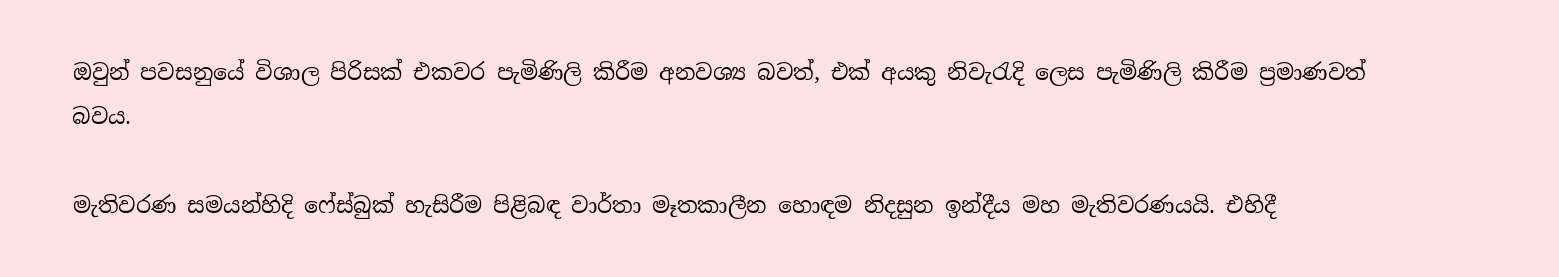ඔවුන් පවසනුයේ විශාල පිරිසක් එකවර පැමිණිලි කිරීම අනවශ්‍ය බවත්, එක් අයකු නිවැරැදි ලෙස පැමිණිලි කිරීම ප්‍රමාණවත් බවය.

මැතිවරණ සමයන්හිදි ෆේස්බුක් හැසිරීම පිළිබඳ වාර්තා මෑතකාලීන හොඳම නිදසුන ඉන්දීය මහ මැතිවරණයයි. එහිදී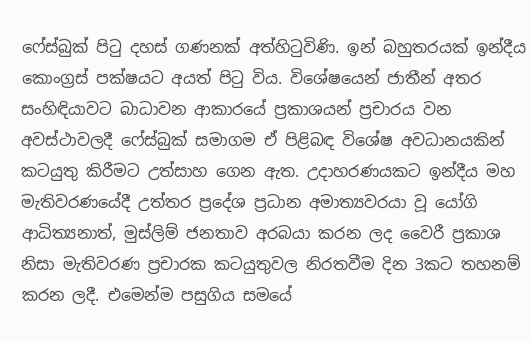ෆේස්බුක් පිටු දහස් ගණනක් අත්හිටුවිණි. ඉන් බහුතරයක් ඉන්දීය කොංග්‍රස් පක්ෂයට අයත් පිටු විය. විශේෂයෙන් ජාතීන් අතර සංහිඳියාවට බාධාවන ආකාරයේ ප්‍රකාශයන් ප්‍රචාරය වන අවස්ථාවලදී ෆේස්බුක් සමාගම ඒ පිළිබඳ විශේෂ අවධානයකින් කටයුතු කිරීමට උත්සාහ ගෙන ඇත. උදාහරණයකට ඉන්දීය මහ මැතිවරණයේදී උත්තර ප්‍රදේශ ප්‍රධාන අමාත්‍යවරයා වූ යෝගි ආධිත්‍යනාත්, මුස්ලිම් ජනතාව අරබයා කරන ලද වෛරී ප්‍රකාශ නිසා මැතිවරණ ප්‍රචාරක කටයුතුවල නිරතවීම දින 3කට තහනම් කරන ලදී. එමෙන්ම පසුගිය සමයේ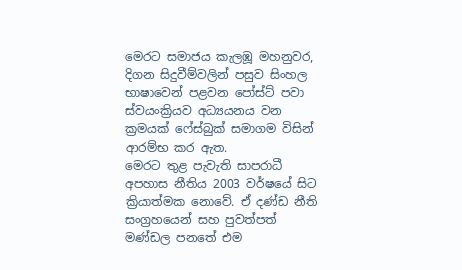මෙරට සමාජය කැලඹූ මහනුවර, දිගන සිදුවීම්වලින් පසුව සිංහල භාෂාවෙන් පළවන පෝස්ට් පවා ස්වයංක්‍රියව අධ්‍යයනය වන ක්‍රමයක් ෆේස්බුක් සමාගම විසින් ආරම්භ කර ඇත.
මෙරට තුළ පැවැති සාපරාධී අපහාස නීතිය 2003 වර්ෂයේ සිට ක්‍රියාත්මක නොවේ. ඒ දණ්ඩ නීති සංග්‍රහයෙන් සහ පුවත්පත් මණ්ඩල පනතේ එම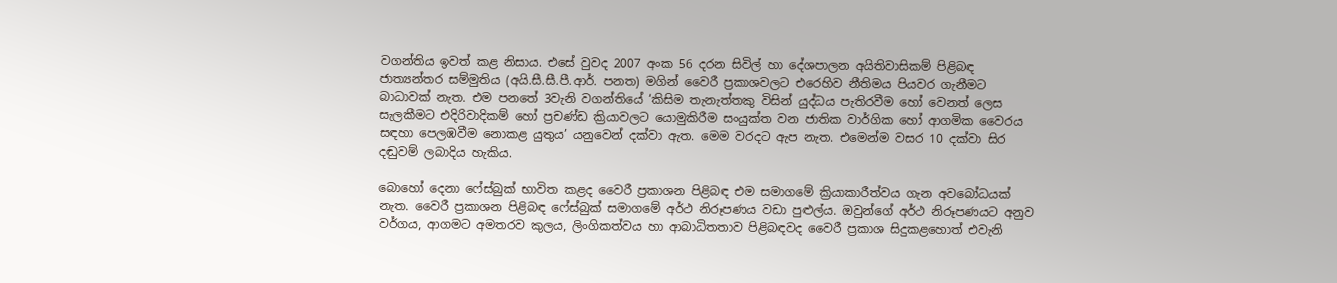වගන්තිය ඉවත් කළ නිසාය. එසේ වුවද 2007 අංක 56 දරන සිවිල් හා දේශපාලන අයිතිවාසිකම් පිළිබඳ ජාත්‍යන්තර සම්මුතිය (අයි.සී.සී.පී.ආර්. පනත) මගින් වෛරී ප්‍රකාශවලට එරෙහිව නීතිමය පියවර ගැනීමට බාධාවක් නැත. එම පනතේ 3වැනි වගන්තියේ ‘කිසිම තැනැත්තකු විසින් යුද්ධය පැතිරවීම හෝ වෙනත් ලෙස සැලකීමට එදිරිවාදිකම් හෝ ප්‍රචණ්ඩ ක්‍රියාවලට යොමුකිරීම සංයුක්ත වන ජාතික වාර්ගික හෝ ආගමික වෛරය සඳහා පෙලඹවීම නොකළ යුතුය’ යනුවෙන් දක්වා ඇත. මෙම වරදට ඇප නැත. එමෙන්ම වසර 10 දක්වා සිර දඬුවම් ලබාදිය හැකිය.

බොහෝ දෙනා ෆේස්බුක් භාවිත කළද වෛරී ප්‍රකාශන පිළිබඳ එම සමාගමේ ක්‍රියාකාරීත්වය ගැන අවබෝධයක් නැත. වෛරී ප්‍රකාශන පිළිබඳ ෆේස්බුක් සමාගමේ අර්ථ නිරූපණය වඩා පුළුල්ය. ඔවුන්ගේ අර්ථ නිරූපණයට අනුව වර්ගය, ආගමට අමතරව කුලය, ලිංගිකත්වය හා ආබාධිතතාව පිළිබඳවද වෛරී ප්‍රකාශ සිදුකළහොත් එවැනි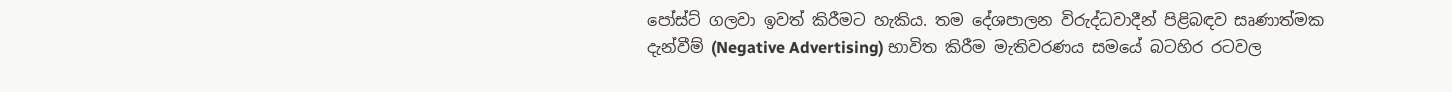පෝස්ට් ගලවා ඉවත් කිරීමට හැකිය. තම දේශපාලන විරුද්ධවාදීන් පිළිබඳව සෘණාත්මක දැන්වීම් (Negative Advertising) භාවිත කිරීම මැතිවරණය සමයේ බටහිර රටවල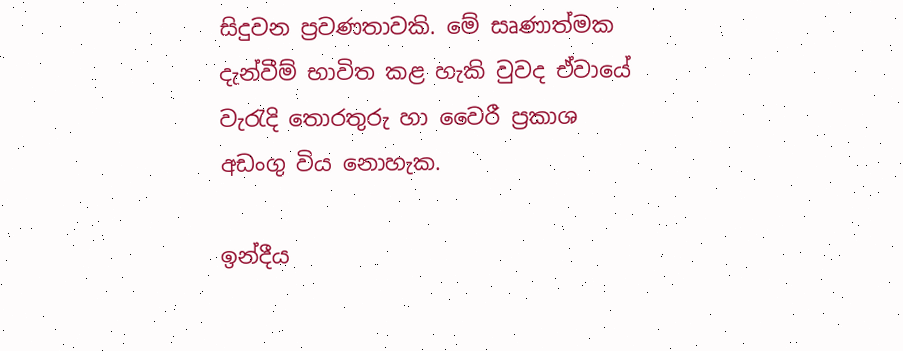සිදුවන ප්‍රවණතාවකි. මේ සෘණාත්මක දැන්වීම් භාවිත කළ හැකි වුවද ඒවායේ වැරැදි තොරතුරු හා වෛරී ප්‍රකාශ අඩංගු විය නොහැක.

ඉන්දීය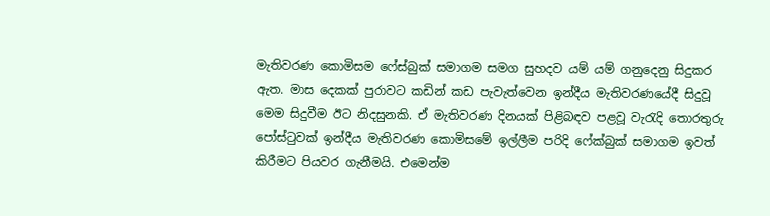මැතිවරණ කොමිසම ෆේස්බුක් සමාගම සමග සුහදව යම් යම් ගනුදෙනු සිදුකර ඇත. මාස දෙකක් පුරාවට කඩින් කඩ පැවැත්වෙන ඉන්දීය මැතිවරණයේදී සිදුවූ මෙම සිදුවීම ඊට නිදසුනකි. ඒ මැතිවරණ දිනයක් පිළිබඳව පළවූ වැරැදි තොරතුරු පෝස්ටුවක් ඉන්දීය මැතිවරණ කොමිසමේ ඉල්ලීම පරිදි ෆේක්බුක් සමාගම ඉවත් කිරීමට පියවර ගැනීමයි. එමෙන්ම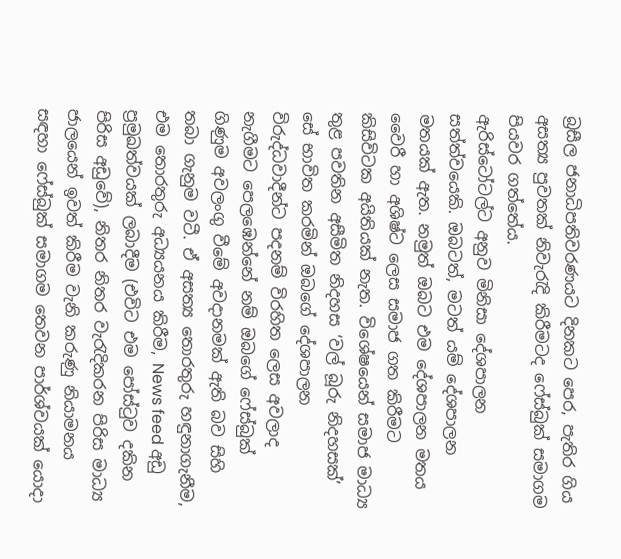බ්‍රසීල ජනාධිපතිවරණයට දිනකට පෙර, පැතිර ගිය අසත්‍ය පුවතක් නිවැරැදි කිරීමටද ෆේස්බුක් සමාගම පියවර ගත්තේය.
ඇරිස්ටෝටල්ට අනුව මිනිසා දේශපාලන සත්ත්වයෙකි. ඔබටත්, මටත් යම් දේශපාලන මතයක් ඇත. නමුත් ඔබට එම දේශපාලන මතය වෛරී හා අශිෂ්ට ලෙස සමාජ ගත කිරීමට කිසිවිටක අයිතියක් නැත. විශේෂයෙන් සමාජ මාධ්‍ය තුළ පවතින අසීමිත නිදහස ‘වල් බූරු නිදහසක්’ සේ භාවිත කරමින් ඔබගේ දේශපාලන විරුද්ධවාදීන්ට පදනම් විරහිත ලෙස අවලාද නැගීමට පෙලඹෙන්නේ නම් ඔබගේ ෆේස්බුක් ගිණුම අවලංගු වීමේ අවදානමක් ඇති බව සිහි තබා ගැනුම වටී. ඒ අසත්‍ය තොරතුරු හඳුනාගැනීම, එම තොරතුරු අධ්‍යයනය කිරීම, News feed අඩු ප්‍රමුඛත්වයක් ලබාදීම (එවිට එම පෝස්ටුව දකින පිරිස අඩුවේ), නිතර නිතර වැරැදිකරන පිරිස මාධ්‍ය ජාලයෙන් ඉවත් කිරීම වැනි කරුණු නියාමනය සඳහා ෆේස්බුක් සමාගම තෙවන පාර්ශ්වයක් යොදා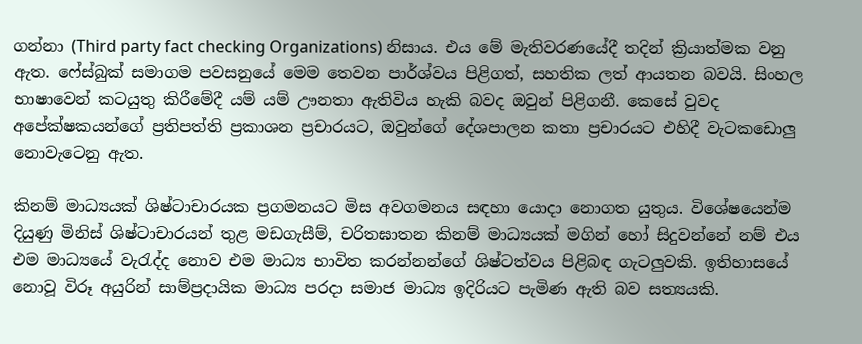ගන්නා (Third party fact checking Organizations) නිසාය. එය මේ මැතිවරණයේදී තදින් ක්‍රියාත්මක වනු ඇත. ෆේස්බුක් සමාගම පවසනුයේ මෙම තෙවන පාර්ශ්වය පිළිගත්, සහතික ලත් ආයතන බවයි. සිංහල භාෂාවෙන් කටයුතු කිරීමේදී යම් යම් ඌනතා ඇතිවිය හැකි බවද ඔවුන් පිළිගනී. කෙසේ වුවද අපේක්ෂකයන්ගේ ප්‍රතිපත්ති ප්‍රකාශන ප්‍රචාරයට, ඔවුන්ගේ දේශපාලන කතා ප්‍රචාරයට එහිදී වැටකඩොලු නොවැටෙනු ඇත.

කිනම් මාධ්‍යයක් ශිෂ්ටාචාරයක ප්‍රගමනයට මිස අවගමනය සඳහා යොදා නොගත යුතුය. විශේෂයෙන්ම දියුණු මිනිස් ශිෂ්ටාචාරයන් තුළ මඩගැසීම්, චරිතඝාතන කිනම් මාධ්‍යයක් මගින් හෝ සිදුවන්නේ නම් එය එම මාධ්‍යයේ වැරැද්ද නොව එම මාධ්‍ය භාවිත කරන්නන්ගේ ශිෂ්ටත්වය පිළිබඳ ගැටලුවකි. ඉතිහාසයේ නොවූ විරූ අයුරින් සාම්ප්‍රදායික මාධ්‍ය පරදා සමාජ මාධ්‍ය ඉදිරියට පැමිණ ඇති බව සත්‍යයකි.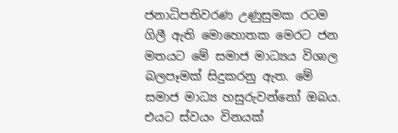ජනාධිපතිවරණ උණුසුමක රටම ගිලී ඇති මොහොතක මෙරට ජන මතයට මේ සමාජ මාධ්‍යය විශාල බලපෑමක් සිදුකරනු ඇත. මේ සමාජ මාධ්‍ය හසුරුවන්නෝ ඔබය. එයට ස්වයං විනයක්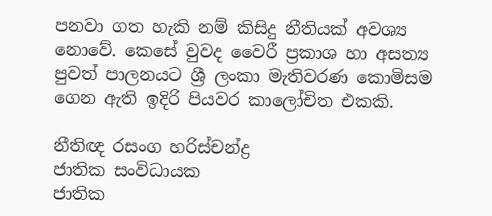පනවා ගත හැකි නම් කිසිදු නීතියක් අවශ්‍ය නොවේ. කෙසේ වුවද වෛරී ප්‍රකාශ හා අසත්‍ය පුවත් පාලනයට ශ්‍රී ලංකා මැතිවරණ කොමිසම ගෙන ඇති ඉදිරි පියවර කාලෝචිත එකකි.

නීතිඥ රසංග හරිස්චන්ද්‍ර
ජාතික සංවිධායක
ජාතික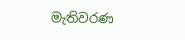මැතිවරණ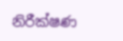නිරීක්ෂණ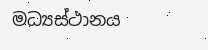මධ්‍යස්ථානය